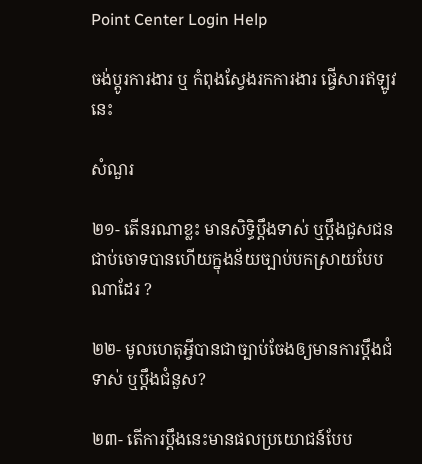Point Center Login Help

ចង់ប្តូរការងារ ឬ កំពុងស្វែងរកការងារ ផ្វើសារឥឡូវនេះ

សំណួរ

២១- តើនរណាខ្លះ មានសិទ្ធិប្តឹងទាស់ ឬប្តឹងជួសជនជាប់ចោទបានហើយក្នុងន័យច្បាប់បកស្រាយបែបណាដែរ ?

២២- មូលហេតុអ្វីបានជាច្បាប់ចែងឲ្យមានការប្តឹងជំទាស់ ឬប្ដឹងជំនួស?

២៣- តើការប្តឹងនេះមានផលប្រយោជន៍បែប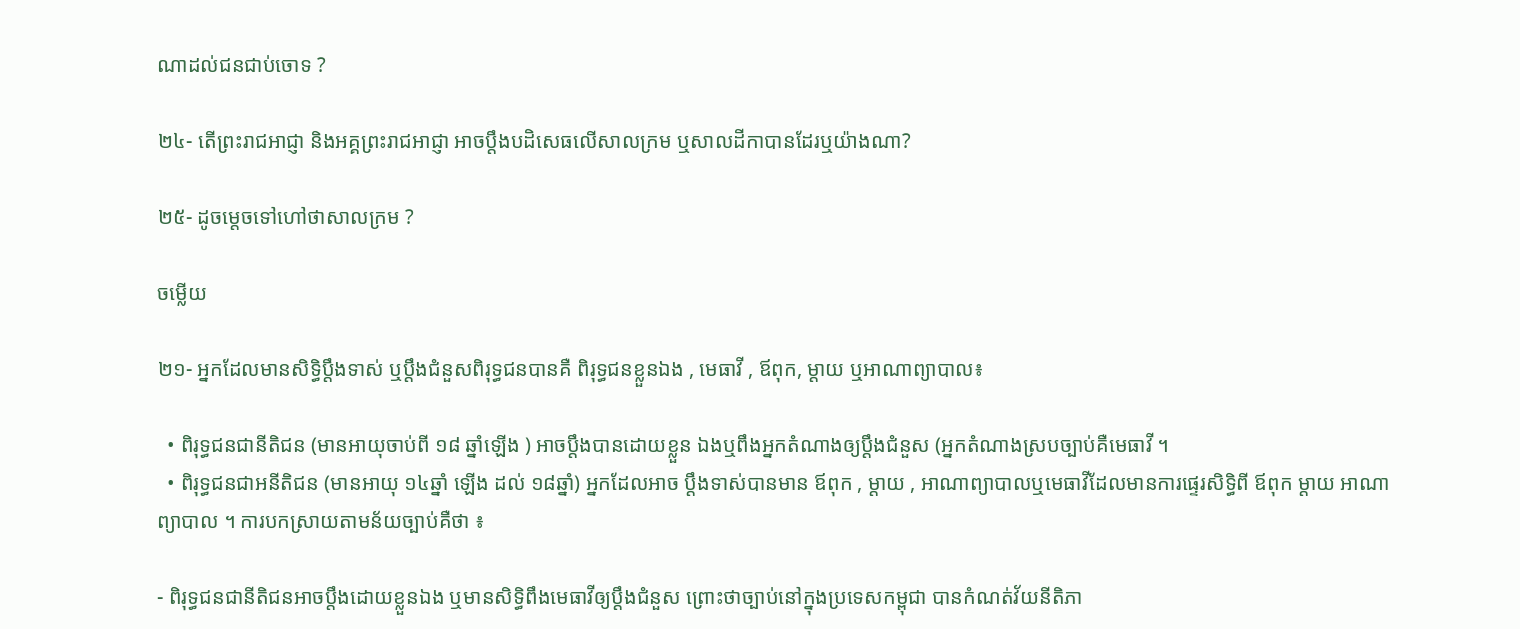ណាដល់ជនជាប់ចោទ ?

២៤- តើព្រះរាជអាជ្ញា និងអគ្គព្រះរាជអាជ្ញា អាចប្តឹងបដិសេធលើសាលក្រម ឬសាលដីកាបានដែរឬយ៉ាងណា?

២៥- ដូចម្តេចទៅហៅថាសាលក្រម ?

ចម្លើយ

២១- អ្នកដែលមានសិទ្ធិប្តឹងទាស់ ឬប្តឹងជំនួសពិរុទ្ធជនបានគឺ ពិរុទ្ធជនខ្លួនឯង , មេធាវី , ឪពុក, ម្តាយ ឬអាណាព្យាបាល៖

  • ពិរុទ្ធជនជានីតិជន (មានអាយុចាប់ពី ១៨ ឆ្នាំឡើង ) អាចប្តឹងបានដោយខ្លួន ឯងឬពឹងអ្នកតំណាងឲ្យប្ដឹងជំនួស (អ្នកតំណាងស្របច្បាប់គឺមេធាវី ។
  • ពិរុទ្ធជនជាអនីតិជន (មានអាយុ ១៤ឆ្នាំ ឡើង ដល់ ១៨ឆ្នាំ) អ្នកដែលអាច ប្តឹងទាស់បានមាន ឪពុក , ម្តាយ , អាណាព្យាបាលឬមេធាវីដែលមានការផ្ទេរសិទ្ធិពី ឪពុក ម្តាយ អាណាព្យាបាល ។ ការបកស្រាយតាមន័យច្បាប់គឺថា ៖

- ពិរុទ្ធជនជានីតិជនអាចប្តឹងដោយខ្លួនឯង ឬមានសិទ្ធិពឹងមេធាវីឲ្យប្ដឹងជំនួស ព្រោះថាច្បាប់នៅក្នុងប្រទេសកម្ពុជា បានកំណត់វ័យនីតិភា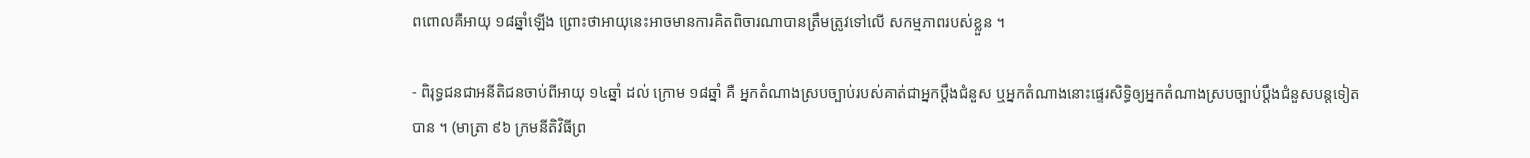ពពោលគឺអាយុ ១៨ឆ្នាំឡើង ព្រោះថាអាយុនេះអាចមានការគិតពិចារណាបានត្រឹមត្រូវទៅលើ សកម្មភាពរបស់ខ្លួន ។

- ពិរុទ្ធជនជាអនីតិជនចាប់ពីអាយុ ១៤ឆ្នាំ ដល់ ក្រោម ១៨ឆ្នាំ គឺ អ្នកតំណាងស្របច្បាប់របស់គាត់ជាអ្នកប្តឹងជំនួស ឬអ្នកតំណាងនោះផ្ទេរសិទ្ធិឲ្យអ្នកតំណាងស្របច្បាប់ប្ដឹងជំនួសបន្តទៀតបាន ។ (មាត្រា ៩៦ ក្រមនីតិវិធីព្រ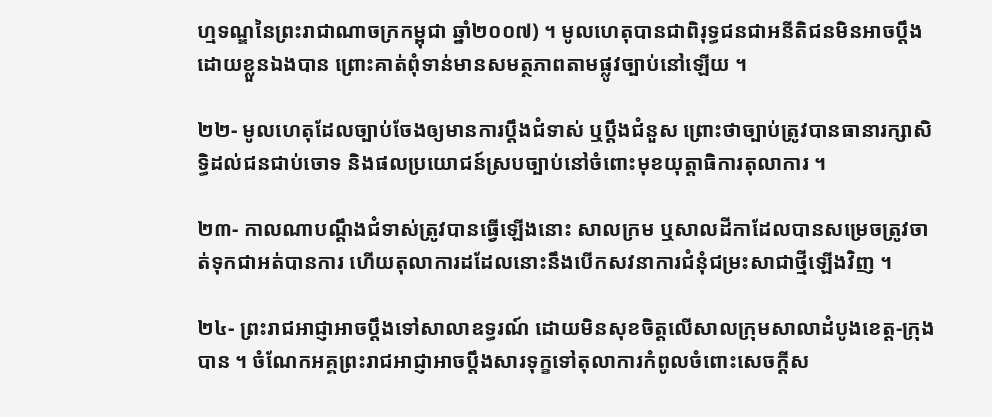ហ្មទណ្ឌនៃព្រះរាជាណាចក្រកម្ពុជា ឆ្នាំ២០០៧) ។ មូលហេតុបានជាពិរុទ្ធជនជាអនីតិជនមិនអាចប្តឹងដោយខ្លួនឯងបាន ព្រោះគាត់ពុំទាន់មានសមត្ថភាពតាមផ្លូវច្បាប់នៅឡើយ ។

២២- មូលហេតុដែលច្បាប់ចែងឲ្យមានការប្តឹងជំទាស់ ឬប្តឹងជំនួស ព្រោះថាច្បាប់ត្រូវបានធានារក្សាសិទ្ធិដល់ជនជាប់ចោទ និងផលប្រយោជន៍ស្របច្បាប់នៅចំពោះមុខយុត្តាធិការតុលាការ ។

២៣- កាលណាបណ្តឹងជំទាស់ត្រូវបានធ្វើឡើងនោះ សាលក្រម ឬសាលដីកាដែលបានសម្រេចត្រូវចាត់ទុកជាអត់បានការ ហើយតុលាការដដែលនោះនឹងបើកសវនាការជំនុំជម្រះសាជាថ្មីឡើងវិញ ។

២៤- ព្រះរាជអាជ្ញាអាចប្តឹងទៅសាលាឧទ្ធរណ៍ ដោយមិនសុខចិត្តលើសាលក្រុមសាលាដំបូងខេត្ត-ក្រុងបាន ។ ចំណែកអគ្គព្រះរាជអាជ្ញាអាចប្តឹងសារទុក្ខទៅតុលាការកំពូលចំពោះសេចក្តីស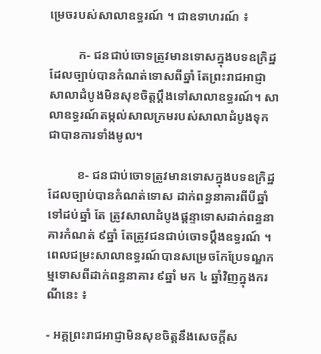ម្រេចរបស់សាលាឧទ្ធរណ៍ ។ ជាឧទាហរណ៍ ៖

         ក- ជនជាប់ចោទត្រូវមានទោសក្នុងបទឧក្រិដ្ឋដែលច្បាប់បានកំណត់ទោសពីឆ្នាំ តែព្រះរាជអាជ្ញាសាលាដំបូងមិនសុខចិត្តប្ដឹងទៅសាលាឧទ្ធរណ៍។ សាលាឧទ្ធរណ៍តម្កល់សាលក្រមរបស់សាលាដំបូងទុកជាបានការទាំងមូល។

         ខ- ជនជាប់ចោទត្រូវមានទោសក្នុងបទឧក្រិដ្ឋ ដែលច្បាប់បានកំណត់ទោស ដាក់ពន្ធនាគារពីបីឆ្នាំទៅដប់ឆ្នាំ តែ ត្រូវសាលាដំបូងផ្តន្ទាទោសដាក់ពន្ធនាគារកំណត់ ៩ឆ្នាំ តែត្រូវជនជាប់ចោទប្តឹងឧទ្ធរណ៍ ។ ពេលជម្រះសាលាឧទ្ធរណ៍បានសម្រេចកែប្រែទណ្ឌកម្មទោសពីដាក់ពន្ធនាគារ ៩ឆ្នាំ មក ៤ ឆ្នាំវិញក្នុងករណីនេះ ៖

- អគ្គព្រះរាជអាជ្ញាមិនសុខចិត្តនឹងសេចក្តីស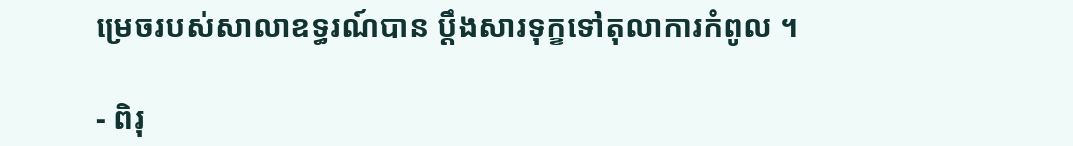ម្រេចរបស់សាលាឧទ្ធរណ៍បាន ប្តឹងសារទុក្ខទៅតុលាការកំពូល ។

- ពិរុ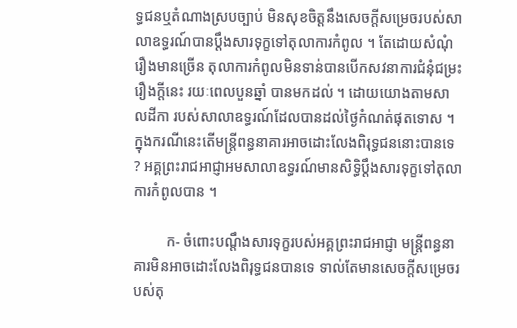ទ្ធជនឬតំណាងស្របច្បាប់ មិនសុខចិត្តនឹងសេចក្តីសម្រេចរបស់សាលាឧទ្ធរណ៍បានប្តឹងសារទុក្ខទៅតុលាការកំពូល ។ តែដោយសំណុំរឿងមានច្រើន តុលាការកំពូលមិនទាន់បានបើកសវនាការជំនុំជម្រះរឿងក្តីនេះ រយៈពេលបួនឆ្នាំ បានមកដល់ ។ ដោយយោងតាមសាលដីកា របស់សាលាឧទ្ធរណ៍ដែលបានដល់ថ្ងៃកំណត់ផុតទោស ។ ក្នុងករណីនេះតើមន្ត្រីពន្ធនាគារអាចដោះលែងពិរុទ្ធជននោះបានទេ ? អគ្គព្រះរាជអាជ្ញាអមសាលាឧទ្ធរណ៍មានសិទ្ធិប្តឹងសារទុក្ខទៅតុលាការកំពូលបាន ។

         ក- ចំពោះបណ្តឹងសារទុក្ខរបស់អគ្គព្រះរាជអាជ្ញា មន្ត្រីពន្ធនាគារមិនអាចដោះលែងពិរុទ្ធជនបានទេ ទាល់តែមានសេចក្តីសម្រេចរបស់តុ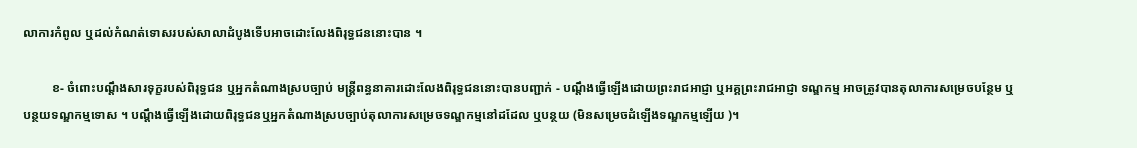លាការកំពូល ឬដល់កំណត់ទោសរបស់សាលាដំបូងទើបអាចដោះលែងពិរុទ្ធជននោះបាន ។

         ខ- ចំពោះបណ្តឹងសារទុក្ខរបស់ពិរុទ្ធជន ឬអ្នកតំណាងស្របច្បាប់ មន្ត្រីពន្ធនាគារដោះលែងពិរុទ្ធជននោះបានបញ្ជាក់ - បណ្តឹងធ្វើឡើងដោយព្រះរាជអាជ្ញា ឬអគ្គព្រះរាជអាជ្ញា ទណ្ឌកម្ម អាចត្រូវបានតុលាការសម្រេចបន្ថែម ឬបន្ថយទណ្ឌកម្មទោស ។ បណ្តឹងធ្វើឡើងដោយពិរុទ្ធជនឬអ្នកតំណាងស្របច្បាប់តុលាការសម្រេចទណ្ឌកម្មនៅដដែល ឬបន្ថយ (មិនសម្រេចដំឡើងទណ្ឌកម្មឡើយ )។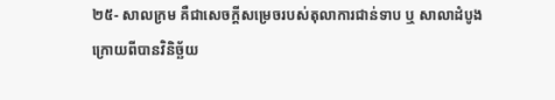២៥- សាលក្រម គឺជាសេចក្តីសម្រេចរបស់តុលាការជាន់ទាប ឬ សាលាដំបូងក្រោយពីបានវិនិច្ឆ័យ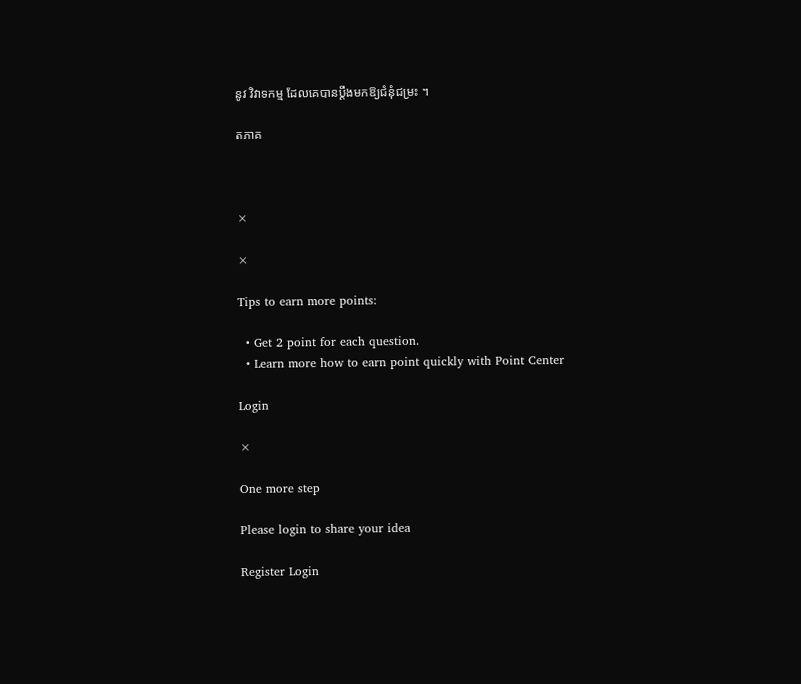នូវ វិវាទកម្ម ដែលគេបានប្តឹងមកឱ្យជំនុំជម្រះ ។

តភាគ



×

×

Tips to earn more points:

  • Get 2 point for each question.
  • Learn more how to earn point quickly with Point Center

Login

×

One more step

Please login to share your idea

Register Login